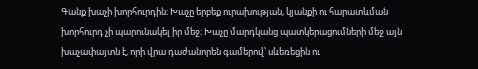Գանք խաչի խորհուրդին։ Խաչը երբեք ուրախության, կյանքի ու հարատևման խորհուրդ չի պարունակել իր մեջ։ Խաչը մարդկանց պատկերացումների մեջ այն խաչափայտն է, որի վրա դաժանորեն գամերով՝ սևեռեցին ու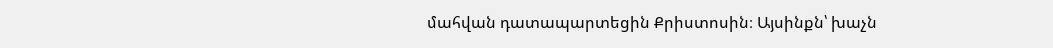մահվան դատապարտեցին Քրիստոսին։ Այսինքն՝ խաչն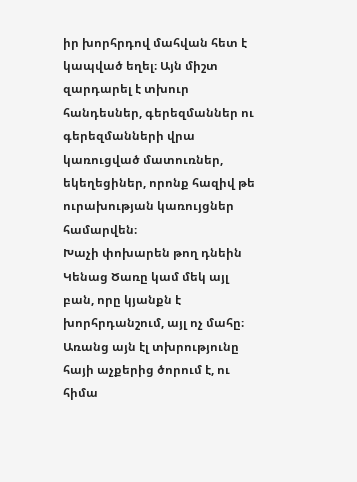իր խորհրդով մահվան հետ է կապված եղել։ Այն միշտ զարդարել է տխուր հանդեսներ, գերեզմաններ ու գերեզմանների վրա կառուցված մատուռներ, եկեղեցիներ, որոնք հազիվ թե ուրախության կառույցներ համարվեն։
Խաչի փոխարեն թող դնեին Կենաց Ծառը կամ մեկ այլ բան, որը կյանքն է խորհրդանշում, այլ ոչ մահը։
Առանց այն էլ տխրությունը հայի աչքերից ծորում է, ու հիմա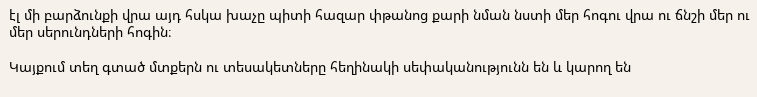էլ մի բարձունքի վրա այդ հսկա խաչը պիտի հազար փթանոց քարի նման նստի մեր հոգու վրա ու ճնշի մեր ու մեր սերունդների հոգին։

Կայքում տեղ գտած մտքերն ու տեսակետները հեղինակի սեփականությունն են և կարող են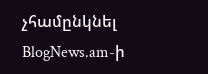չհամընկնել BlogNews.am-ի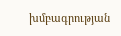խմբագրության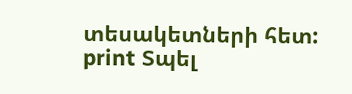տեսակետների հետ:
print Տպել